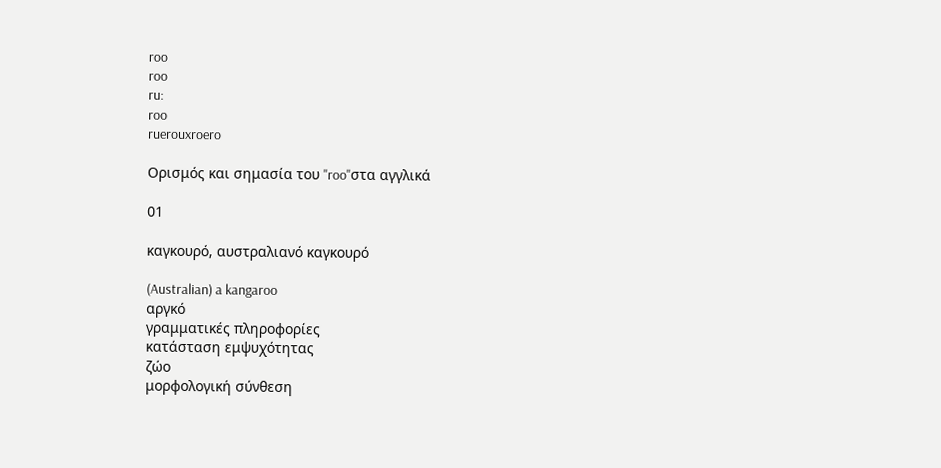roo
roo
ru:
roo
ruerouxroero

Ορισμός και σημασία του "roo"στα αγγλικά

01

καγκουρό, αυστραλιανό καγκουρό

(Australian) a kangaroo
αργκό
γραμματικές πληροφορίες
κατάσταση εμψυχότητας
ζώο
μορφολογική σύνθεση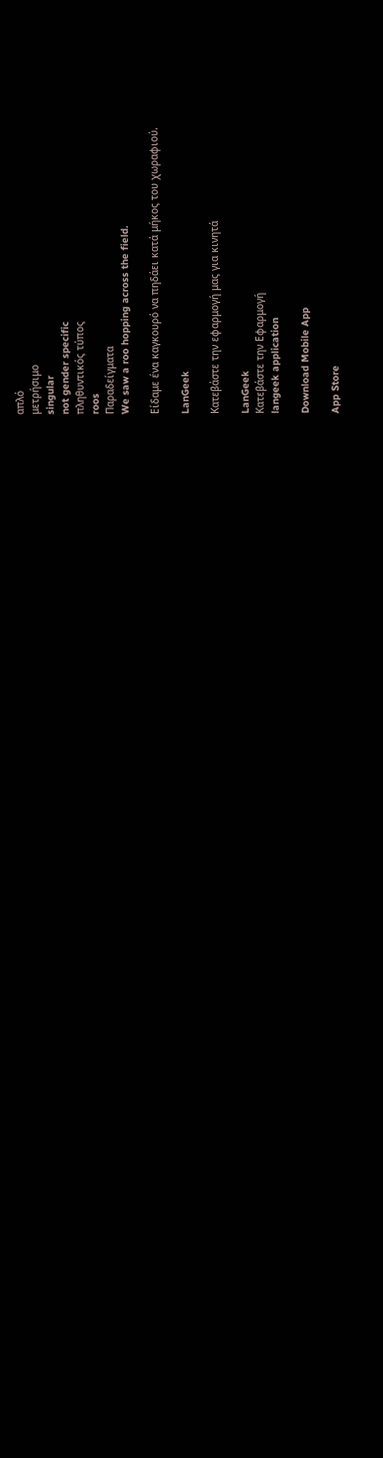απλό
μετρήσιμο
singular
not gender specific
πληθυντικός τύπος
roos
Παραδείγματα
We saw a roo hopping across the field.

Είδαμε ένα καγκουρό να πηδάει κατά μήκος του χωραφιού.

LanGeek

Κατεβάστε την εφαρμογή μας για κινητά

LanGeek
Κατεβάστε την Εφαρμογή
langeek application

Download Mobile App

App Store